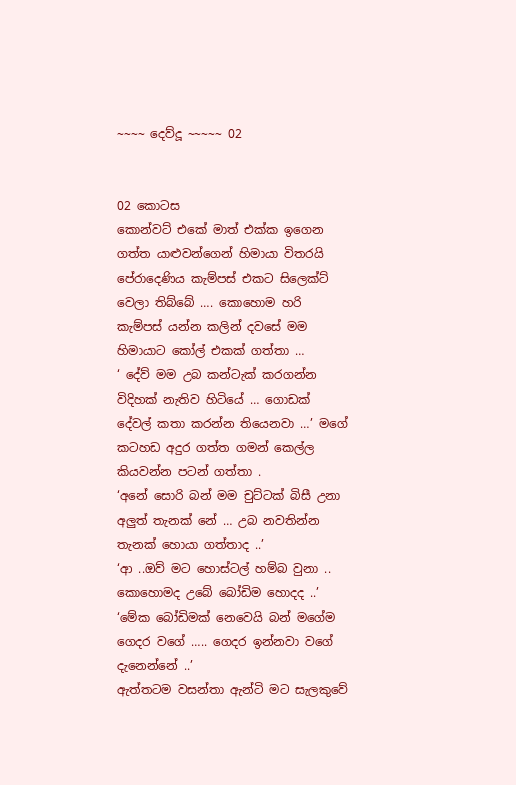~~~~ දෙව්දූ ~~~~~ 02


02 කොටස
කොන්වට් එකේ මාත් එක්ක ඉගෙන ගත්ත යාළුවන්ගෙන් හිමායා විතරයි පේරාදෙණිය කැම්පස් එකට සිලෙක්ට් වෙලා තිබ්බේ …. කොහොම හරි කැම්පස් යන්න කලින් දවසේ මම හිමායාට කෝල් එකක් ගත්තා …
‘ දේව් මම උබ කන්ටැක් කරගන්න විදිහක් නැතිව හිටියේ … ගොඩක් දේවල් කතා කරන්න තියෙනවා …’ මගේ කටහඩ අදුර ගත්ත ගමන් කෙල්ල කියවන්න පටන් ගත්තා .
‘අනේ සොරි බන් මම චුට්ටක් බිසී උනා අලුත් තැනක් නේ … උබ නවතින්න තැනක් හොයා ගත්තාද ..’
‘ආ ..ඔව් මට හොස්ටල් හම්බ වුනා .. කොහොමද උබේ බෝඩිම හොදද ..’
‘මේක බෝඩිමක් නෙවෙයි බන් මගේම ගෙදර වගේ ….. ගෙදර ඉන්නවා වගේ දැනෙන්නේ ..’
ඇත්තටම වසන්තා ඇන්ටි මට සැලකුවේ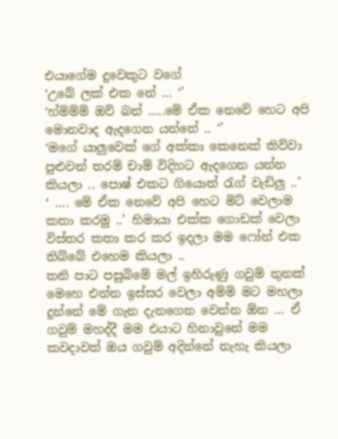එයාගේම දුවෙකුට වගේ
‘උබේ ලක් එක නේ … ‘’
‘හ්ම්ම්ම් ඔව් බන් …..මේ ඒක නෙවේ හෙට අපි මොනවාද ඇදගෙන යන්නේ .. ‘’
‘මගේ යාලුවෙක් ගේ අක්කා කෙනෙක් කිව්වා පුළුවන් තරම් චාම් විදිහට ඇදගෙන යන්න කියලා .. පොෂ් එකට ගියොත් රැග් වැඩිලු ..’
‘ …. මේ ඒක නෙවේ අපි හෙට මිට් වෙලාම කතා කරමු ..’ හිමායා එක්ක ගොඩක් වෙලා විස්තර කතා කර කර ඉදලා මම ෆෝන් එක තිබ්බේ එහෙම කියලා ..
තනි පාට පසුබිමේ මල් ඉහිරුණු ගවුම් තුනක් මෙහෙ එන්න ඉස්සර වෙලා අම්මි මට මහලා දුන්නේ මේ ගැන දැනගෙන වෙන්න ඕන … ඒ ගවුම් මහද්දී මම එයාට හිනාවුනේ මම කවදාවත් ඔය ගවුම් අදින්නේ නැහැ කියලා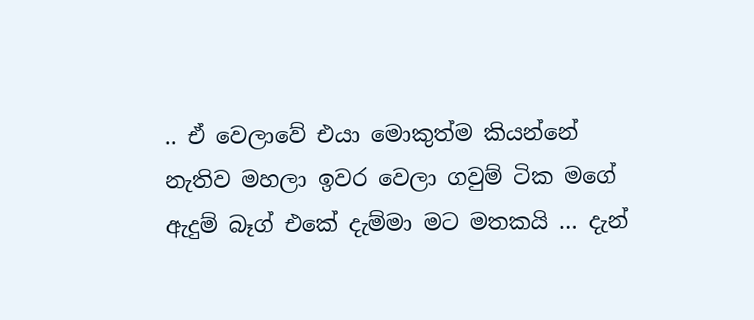.. ඒ වෙලාවේ එයා මොකුත්ම කියන්නේ නැතිව මහලා ඉවර වෙලා ගවුම් ටික මගේ ඇදුම් බෑග් එකේ දැම්මා මට මතකයි … දැන්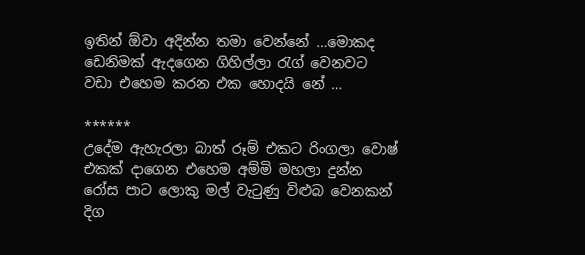ඉතින් ඕවා අදින්න තමා වෙන්නේ …මොකද ඩෙනිමක් ඇදගෙන ගිහිල්ලා රැග් වෙනවට වඩා එහෙම කරන එක හොදයි නේ …

******
උදේම ඇහැරලා බාත් රූම් එකට රිංගලා වොෂ් එකක් දාගෙන එහෙම අම්මි මහලා දුන්න රෝස පාට ලොකු මල් වැටුණු විළුබ වෙනකන් දිග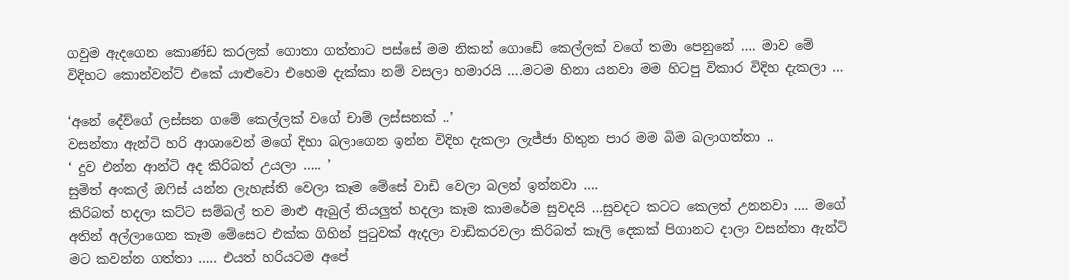ගවුම ඇදගෙන කොණ්ඩ කරලක් ගොතා ගත්තාට පස්සේ මම නිකන් ගොඩේ කෙල්ලක් වගේ තමා පෙනුනේ …. මාව මේ විදිහට කොන්වන්ට් එකේ යාළුවො එහෙම දැක්කා නම් වසලා හමාරයි ….මටම හිනා යනවා මම හිටපු විකාර විදිහ දැකලා …

‘අනේ දේව්ගේ ලස්සන ගමේ කෙල්ලක් වගේ චාම් ලස්සනක් ..’
වසන්තා ඇන්ටි හරි ආශාවෙන් මගේ දිහා බලාගෙන ඉන්න විදිහ දැකලා ලැජ්ජා හිතුන පාර මම බිම බලාගත්තා ..
‘ දුව එන්න ආන්ටි අද කිරිබත් උයලා ….. ’
සුමිත් අංකල් ඔෆිස් යන්න ලැහැස්ති වෙලා කෑම මේසේ වාඩි වෙලා බලන් ඉන්නවා ….
කිරිබත් හදලා කට්ට සම්බල් තව මාළු ඇබුල් තියලුත් හදලා කෑම කාමරේම සුවදයි …සුවදට කටට කෙලත් උනනවා …. මගේ අතින් අල්ලාගෙන කෑම මේසෙට එක්ක ගිහින් පුටුවක් ඇදලා වාඩිකරවලා කිරිබත් කෑලි දෙකක් පිගානට දාලා වසන්තා ඇන්ටි මට කවන්න ගත්තා ….. එයත් හරියටම අපේ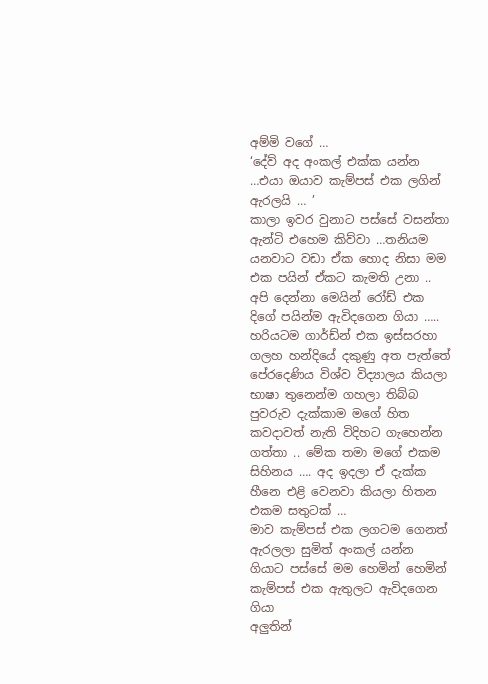අම්මි වගේ …
‘දේව් අද අංකල් එක්ක යන්න …එයා ඔයාව කැම්පස් එක ලගින් ඇරලයි … ’
කාලා ඉවර වුනාට පස්සේ වසන්තා ඇන්ටි එහෙම කිව්වා …තනියම යනවාට වඩා ඒක හොද නිසා මම එක පයින් ඒකට කැමති උනා .. අපි දෙන්නා මෙයින් රෝඩ් එක දිගේ පයින්ම ඇවිදගෙන ගියා ….. හරියටම ගාර්ඩ්න් එක ඉස්සරහා ගලහ හන්දියේ දකුණු අත පැත්තේ පේරදෙණිය විශ්ව විද්‍යාලය කියලා භාෂා තුනෙන්ම ගහලා තිබ්බ පුවරුව දැක්කාම මගේ හිත කවදාවත් නැති විදිහට ගැහෙන්න ගත්තා .. මේක තමා මගේ එකම සිහිනය …. අද ඉදලා ඒ දැක්ක හීනෙ එළි වෙනවා කියලා හිතන එකම සතුටක් …
මාව කැම්පස් එක ලගටම ගෙනත් ඇරලලා සුමිත් අංකල් යන්න ගියාට පස්සේ මම හෙමින් හෙමින් කැම්පස් එක ඇතුලට ඇවිදගෙන ගියා
අලුතින්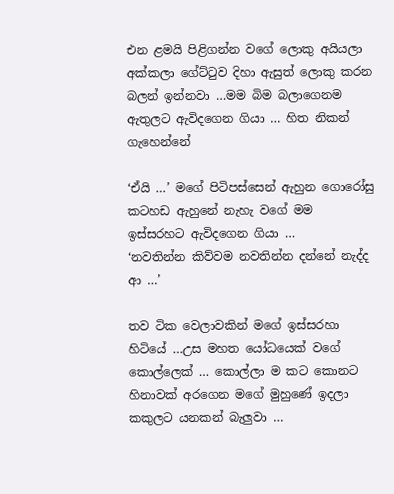එන ළමයි පිළිගන්න වගේ ලොකු අයියලා අක්කලා ගේට්ටුව දිහා ඇසුත් ලොකු කරන බලන් ඉන්නවා …මම බිම බලාගෙනම ඇතුලට ඇවිදගෙන ගියා … හිත නිකන් ගැහෙන්නේ

‘ඒයි …’ මගේ පිටිපස්සෙන් ඇහුන ගොරෝසු කටහඩ ඇහුනේ නැහැ වගේ මම ඉස්සරහට ඇවිදගෙන ගියා …
‘නවතින්න කිව්වම නවතින්න දන්නේ නැද්ද ආ …’

තව ටික වෙලාවකින් මගේ ඉස්සරහා හිටියේ …උස මහත යෝධයෙක් වගේ කොල්ලෙක් … කොල්ලා ම කට කොනට හිනාවක් අරගෙන මගේ මුහුණේ ඉදලා කකුලට යනකන් බැලුවා …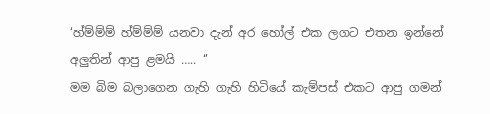‘හ්ම්ම්ම් හ්ම්ම්ම් යනවා දැන් අර හෝල් එක ලගට එතන ඉන්නේ අලුතින් ආපු ළමයි ….. ‘’
මම බිම බලාගෙන ගැහි ගැහි හිටියේ කැම්පස් එකට ආපු ගමන්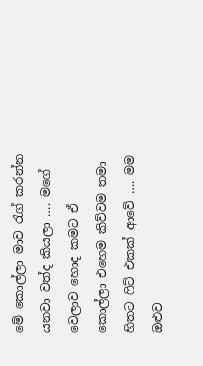මේ කොල්ලා මාව රැග් කරන්න යනවා වත්ද කියලා …. මගේ වෙලාව හොද කමට ඒ කොල්ලා එහෙම කිව්වම තමා හිතට ෆිට් එකක් ආවේ …. මම ඔළුව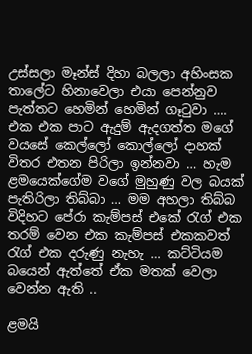උස්සලා මෑන්ස් දිහා බලලා අහිංසක තාලේට හිනාවෙලා එයා පෙන්නුව පැත්තට හෙමින් හෙමින් ගෑටුවා …. එක එක පාට ඇදුම් ඇදගත්ත මගේ වයසේ කෙල්ලෝ කොල්ලෝ දාහක් විතර එතන පිරිලා ඉන්නවා … හැම ළමයෙක්ගේම වගේ මුහුණු වල බයක් පැතිරිලා තිබ්බා … මම අහලා තිබ්බ විදිහට පේරා කැම්පස් එකේ රැග් එක තරම් වෙන එක කැම්පස් එකකවත් රැග් එක දරුණු නැහැ … කට්ටියම බයෙන් ඇත්තේ ඒක මතක් වෙලා වෙන්න ඇති ..

ළමයි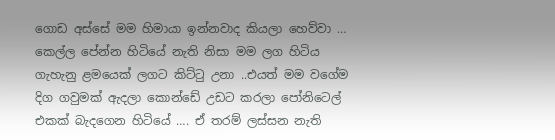ගොඩ අස්සේ මම හිමායා ඉන්නවාද කියලා හෙව්වා … කෙල්ල පේන්න හිටියේ නැති නිසා මම ලග හිටිය ගැහැනු ළමයෙක් ලගට කිට්ටු උනා ..එයත් මම වගේම දිග ගවුමක් ඇදලා කොන්ඩේ උඩට කරලා පෝනිටෙල් එකක් බැදගෙන හිටියේ …. ඒ තරම් ලස්සන නැති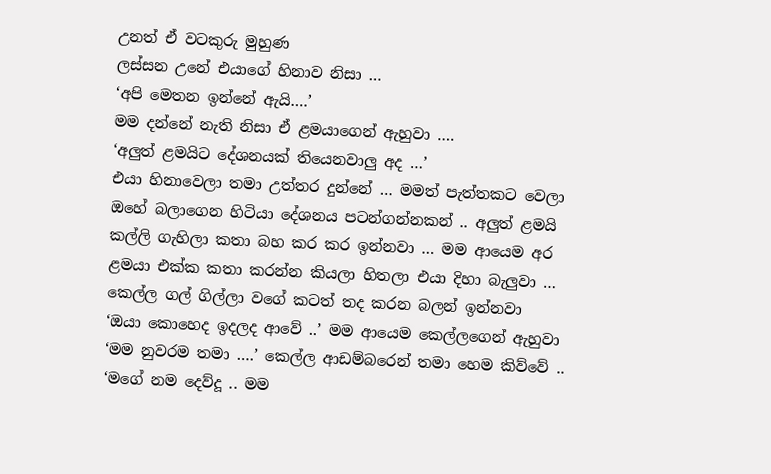උනත් ඒ වටකුරු මුහුණ
ලස්සන උනේ එයාගේ හිනාව නිසා …
‘අපි මෙතන ඉන්නේ ඇයි….’
මම දන්නේ නැති නිසා ඒ ළමයාගෙන් ඇහුවා ….
‘අලුත් ළමයිට දේශනයක් තියෙනවාලු අද …’
එයා හිනාවෙලා තමා උත්තර දුන්නේ … මමත් පැත්තකට වෙලා ඔහේ බලාගෙන හිටියා දේශනය පටන්ගන්නකන් .. අලුත් ළමයි කල්ලි ගැහිලා කතා බහ කර කර ඉන්නවා … මම ආයෙම අර ළමයා එක්ක කතා කරන්න කියලා හිතලා එයා දිහා බැලුවා … කෙල්ල ගල් ගිල්ලා වගේ කටත් තද කරන බලන් ඉන්නවා
‘ඔයා කොහෙද ඉදලද ආවේ ..’ මම ආයෙම කෙල්ලගෙන් ඇහුවා
‘මම නුවරම තමා ….’ කෙල්ල ආඩම්බරෙන් තමා හෙම කිව්වේ ..
‘මගේ නම දෙව්දූ .. මම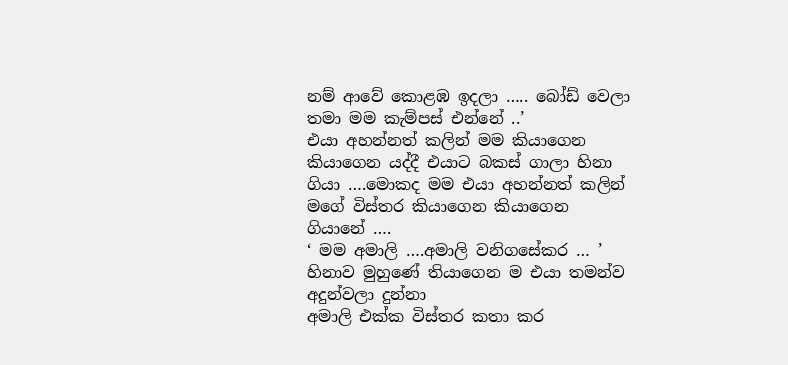නම් ආවේ කොළඹ ඉදලා ….. බෝඩ් වෙලා තමා මම කැම්පස් එන්නේ ..’
එයා අහන්නත් කලින් මම කියාගෙන කියාගෙන යද්දී එයාට බකස් ගාලා හිනා ගියා ….මොකද මම එයා අහන්නත් කලින් මගේ විස්තර කියාගෙන කියාගෙන ගියානේ ….
‘ මම අමාලි ….අමාලි වනිගසේකර … ’ හිනාව මුහුණේ තියාගෙන ම එයා තමන්ව අදුන්වලා දුන්නා
අමාලි එක්ක විස්තර කතා කර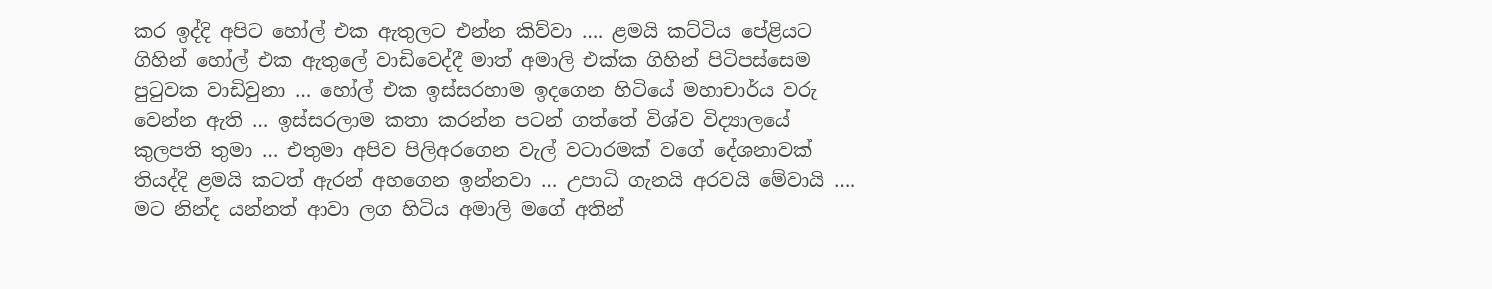කර ඉද්දි අපිට හෝල් එක ඇතුලට එන්න කිව්වා …. ළමයි කට්ටිය පේළියට ගිහින් හෝල් එක ඇතුලේ වාඩිවෙද්දී මාත් අමාලි එක්ක ගිහින් පිටිපස්සෙම පුටුවක වාඩිවුනා … හෝල් එක ඉස්සරහාම ඉදගෙන හිටියේ මහාචාර්ය වරු වෙන්න ඇති … ඉස්සරලාම කතා කරන්න පටන් ගත්තේ විශ්ව විද්‍යාලයේ කුලපති තුමා … එතුමා අපිව පිලිඅරගෙන වැල් වටාරමක් වගේ දේශනාවක් තියද්දි ළමයි කටත් ඇරන් අහගෙන ඉන්නවා … උපාධි ගැනයි අරවයි මේවායි …. මට නින්ද යන්නත් ආවා ලග හිටිය අමාලි මගේ අතින්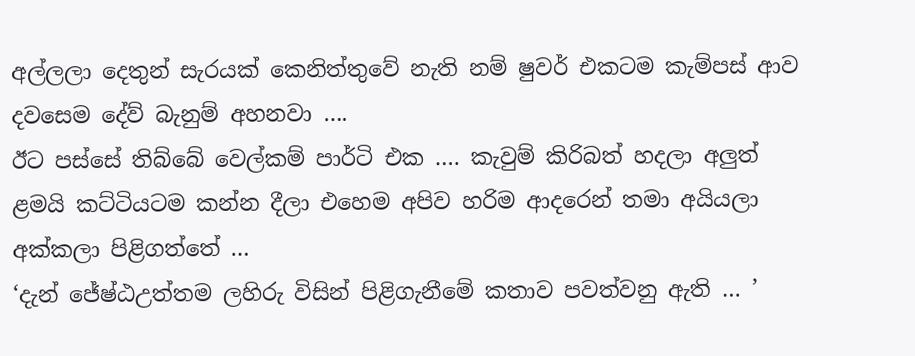අල්ලලා දෙතුන් සැරයක් කෙනිත්තුවේ නැති නම් ෂුවර් එකටම කැම්පස් ආව දවසෙම දේව් බැනුම් අහනවා ….
ඊට පස්සේ තිබ්බේ වෙල්කම් පාර්ටි එක …. කැවුම් කිරිබත් හදලා අලුත් ළමයි කට්ටියටම කන්න දීලා එහෙම අපිව හරිම ආදරෙන් තමා අයියලා අක්කලා පිළිගත්තේ …
‘දැන් ජේෂ්ඨඋත්තම ලහිරු විසින් පිළිගැනීමේ කතාව පවත්වනු ඇති … ’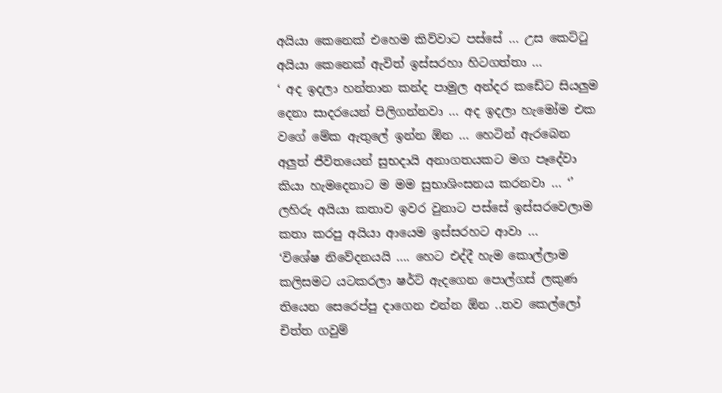අයියා කෙනෙක් එහෙම කිව්වාට පස්සේ … උස කෙට්ටු අයියා කෙනෙක් ඇවිත් ඉස්සරහා හිටගත්තා …
‘ අද ඉදලා හන්තාන කන්ද පාමුල අන්දර කඩේට සියලුම දෙනා සාදරයෙන් පිලිගන්නවා … අද ඉදලා හැමෝම එක වගේ මේක ඇතුලේ ඉන්න ඕන … හෙටින් ඇරබෙන අලුත් ජීවිතයෙන් සුභදායි අනාගතයකට මග පෑදේවා කියා හැමදෙනාට ම මම සුභාශිංසනය කරනවා … ‘’ ලහිරු අයියා කතාව ඉවර වුනාට පස්සේ ඉස්සරවෙලාම කතා කරපු අයියා ආයෙම ඉස්සරහට ආවා …
‘විශේෂ නිවේදනයයි …. හෙට එද්දී හැම කොල්ලාම කලිසමට යටකරලා ෂර්ට් ඇදගෙන පොල්ගස් ලකුණ තියෙන සෙරෙප්පු දාගෙන එන්න ඕන ..තව කෙල්ලෝ චිත්ත ගවුම්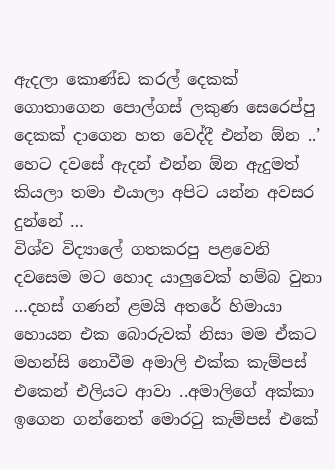ඇදලා කොණ්ඩ කරල් දෙකක් ගොතාගෙන පොල්ගස් ලකුණ සෙරෙප්පු දෙකක් දාගෙන හත වෙද්දී එන්න ඕන ..’
හෙට දවසේ ඇදන් එන්න ඕන ඇදුමත් කියලා තමා එයාලා අපිට යන්න අවසර දුන්නේ …
විශ්ව විද්‍යාලේ ගතකරපු පළවෙනි දවසෙම මට හොද යාලුවෙක් හම්බ වුනා …දහස් ගණන් ළමයි අතරේ හිමායා හොයන එක බොරුවක් නිසා මම ඒකට මහන්සි නොවීම අමාලි එක්ක කැම්පස් එකෙන් එලියට ආවා ..අමාලිගේ අක්කා ඉගෙන ගන්නෙත් මොරටු කැම්පස් එකේ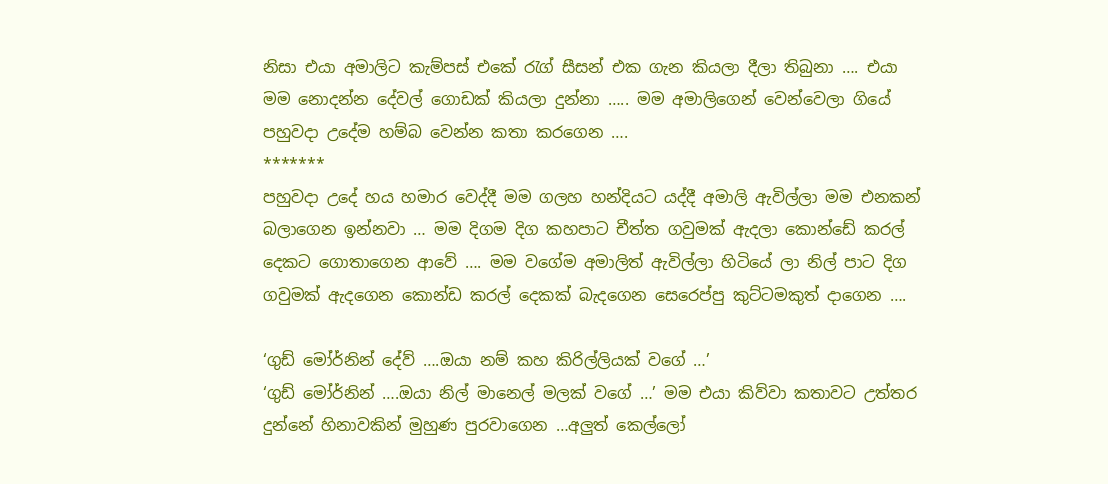නිසා එයා අමාලිට කැම්පස් එකේ රැග් සීසන් එක ගැන කියලා දීලා තිබුනා …. එයා මම නොදන්න දේවල් ගොඩක් කියලා දුන්නා ….. මම අමාලිගෙන් වෙන්වෙලා ගියේ පහුවදා උදේම හම්බ වෙන්න කතා කරගෙන ….
*******
පහුවදා උදේ හය හමාර වෙද්දී මම ගලහ හන්දියට යද්දී අමාලි ඇවිල්ලා මම එනකන් බලාගෙන ඉන්නවා … මම දිගම දිග කහපාට චීත්ත ගවුමක් ඇදලා කොන්ඩේ කරල් දෙකට ගොතාගෙන ආවේ …. මම වගේම අමාලිත් ඇවිල්ලා හිටියේ ලා නිල් පාට දිග ගවුමක් ඇදගෙන කොන්ඩ කරල් දෙකක් බැදගෙන සෙරෙප්පු කුට්ටමකුත් දාගෙන ….

‘ගුඩ් මෝර්නින් දේව් ….ඔයා නම් කහ කිරිල්ලියක් වගේ …’
‘ගුඩ් මෝර්නින් ….ඔයා නිල් මානෙල් මලක් වගේ …’ මම එයා කිව්වා කතාවට උත්තර දුන්නේ හිනාවකින් මුහුණ පුරවාගෙන …අලුත් කෙල්ලෝ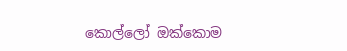කොල්ලෝ ඔක්කොම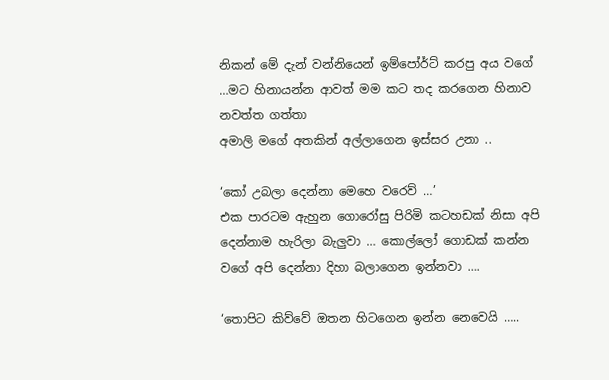නිකන් මේ දැන් වන්නියෙන් ඉම්පෝර්ට් කරපු අය වගේ …මට හිනායන්න ආවත් මම කට තද කරගෙන හිනාව නවත්ත ගත්තා
අමාලි මගේ අතකින් අල්ලාගෙන ඉස්සර උනා ..

‘කෝ උබලා දෙන්නා මෙහෙ වරෙව් …’
එක පාරටම ඇහුන ගොරෝසු පිරිමි කටහඩක් නිසා අපි දෙන්නාම හැරිලා බැලුවා … කොල්ලෝ ගොඩක් කන්න වගේ අපි දෙන්නා දිහා බලාගෙන ඉන්නවා ….

‘තොපිට කිව්වේ ඔතන හිටගෙන ඉන්න නෙවෙයි …..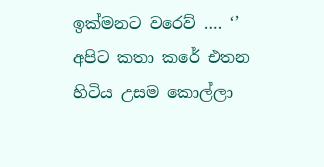ඉක්මනට වරෙව් …. ‘’
අපිට කතා කරේ එතන හිටිය උසම කොල්ලා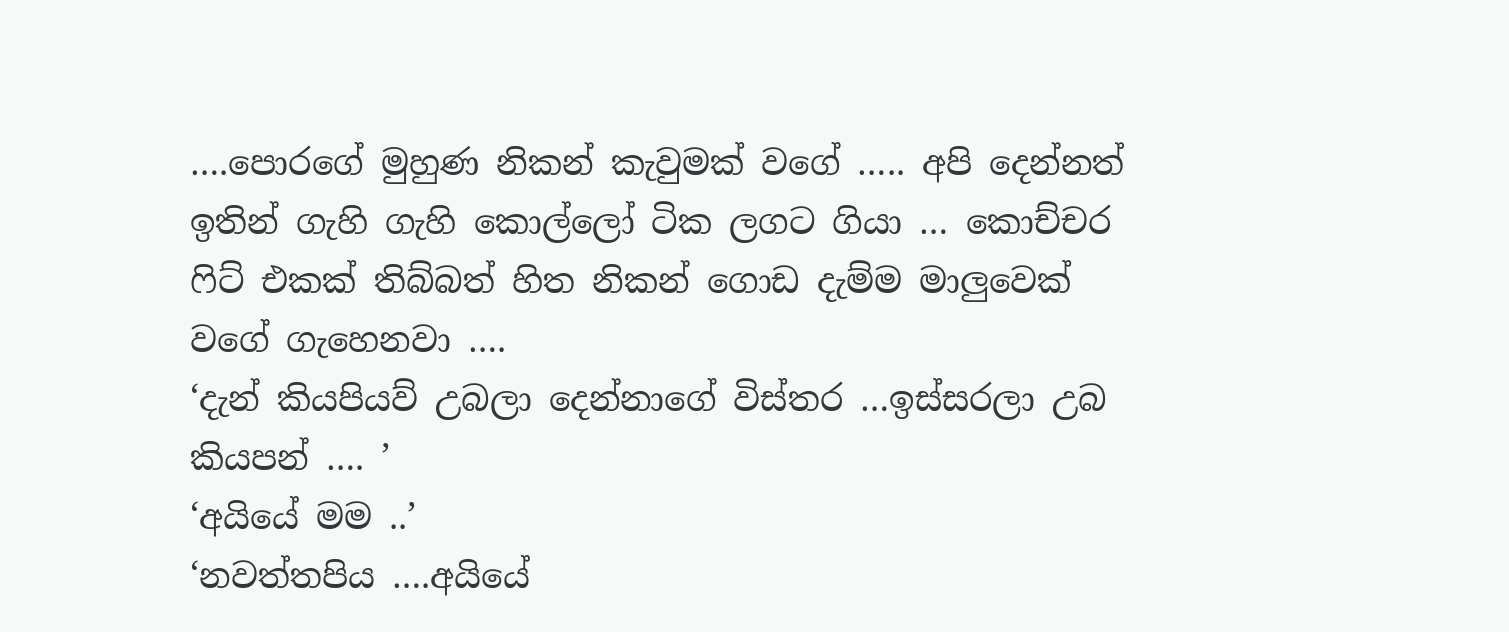….පොරගේ මුහුණ නිකන් කැවුමක් වගේ ….. අපි දෙන්නත් ඉතින් ගැහි ගැහි කොල්ලෝ ටික ලගට ගියා … කොච්චර ෆිට් එකක් තිබ්බත් හිත නිකන් ගොඩ දැම්ම මාලුවෙක් වගේ ගැහෙනවා ….
‘දැන් කියපියව් උබලා දෙන්නාගේ විස්තර …ඉස්සරලා උබ කියපන් …. ’
‘අයියේ මම ..’
‘නවත්තපිය ….අයියේ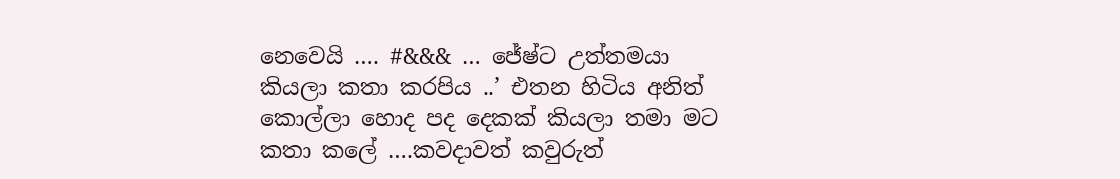නෙවෙයි …. #&&& … ජේෂ්ට උත්තමයා කියලා කතා කරපිය ..’ එතන හිටිය අනිත් කොල්ලා හොද පද දෙකක් කියලා තමා මට කතා කලේ ….කවදාවත් කවුරුත්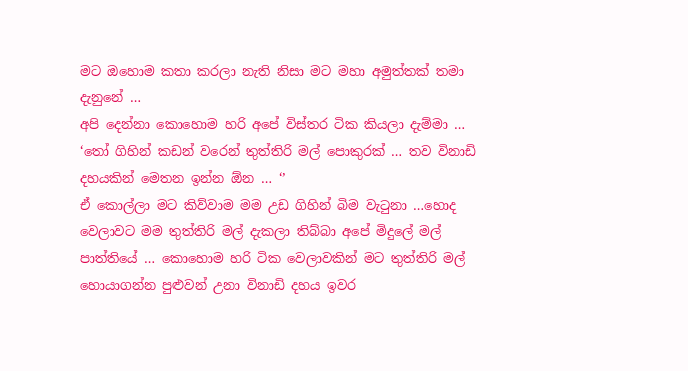මට ඔහොම කතා කරලා නැති නිසා මට මහා අමුත්තක් තමා දැනුනේ …
අපි දෙන්නා කොහොම හරි අපේ විස්තර ටික කියලා දැම්මා …
‘තෝ ගිහින් කඩන් වරෙන් තුත්තිරි මල් පොකුරක් … තව විනාඩි දහයකින් මෙතන ඉන්න ඕන … ‘’
ඒ කොල්ලා මට කිව්වාම මම උඩ ගිහින් බිම වැටුනා …හොද වෙලාවට මම තුත්තිරි මල් දැකලා තිබ්බා අපේ මිදුලේ මල් පාත්තියේ … කොහොම හරි ටික වෙලාවකින් මට තුත්තිරි මල් හොයාගන්න පුළුවන් උනා විනාඩි දහය ඉවර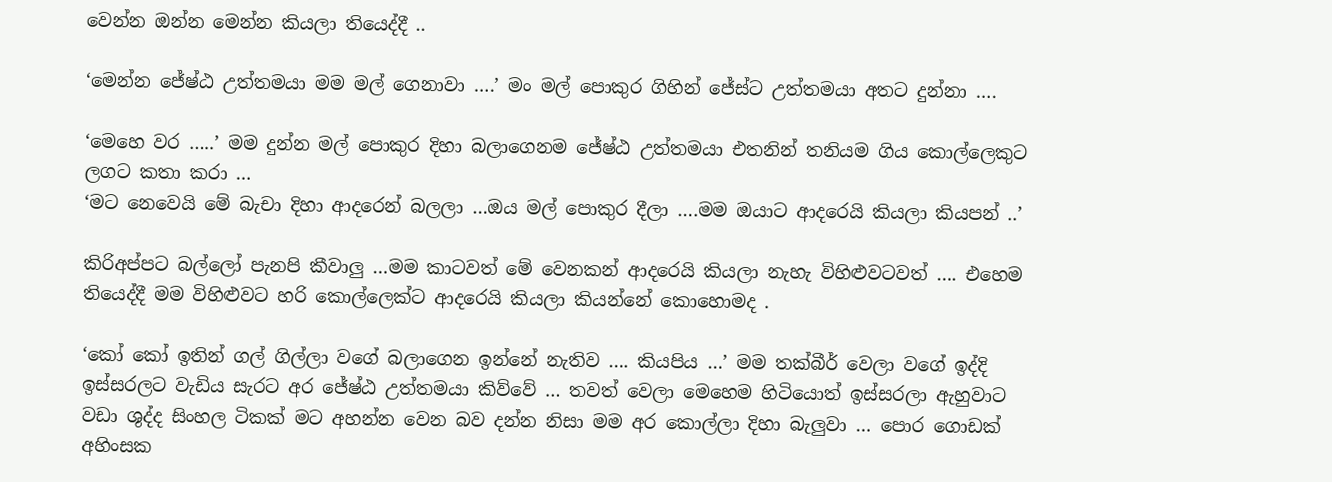වෙන්න ඔන්න මෙන්න කියලා තියෙද්දී ..

‘මෙන්න ජේෂ්ඨ උත්තමයා මම මල් ගෙනාවා ….’ මං මල් පොකුර ගිහින් ජේස්ට උත්තමයා අතට දුන්නා ….

‘මෙහෙ වර …..’ මම දුන්න මල් පොකුර දිහා බලාගෙනම ජේෂ්ඨ උත්තමයා එතනින් තනියම ගිය කොල්ලෙකුට ලගට කතා කරා …
‘මට නෙවෙයි මේ බැචා දිහා ආදරෙන් බලලා …ඔය මල් පොකුර දීලා ….මම ඔයාට ආදරෙයි කියලා කියපන් ..’

කිරිඅප්පට බල්ලෝ පැනපි කීවාලු …මම කාටවත් මේ වෙනකන් ආදරෙයි කියලා නැහැ විහිළුවටවත් …. එහෙම තියෙද්දී මම විහිළුවට හරි කොල්ලෙක්ට ආදරෙයි කියලා කියන්නේ කොහොමද .

‘කෝ කෝ ඉතින් ගල් ගිල්ලා වගේ බලාගෙන ඉන්නේ නැතිව …. කියපිය …’ මම තක්බීර් වෙලා වගේ ඉද්දි ඉස්සරලට වැඩිය සැරට අර ජේෂ්ඨ උත්තමයා කිව්වේ … තවත් වෙලා මෙහෙම හිටියොත් ඉස්සරලා ඇහුවාට වඩා ශුද්ද සිංහල ටිකක් මට අහන්න වෙන බව දන්න නිසා මම අර කොල්ලා දිහා බැලුවා … පොර ගොඩක් අහිංසක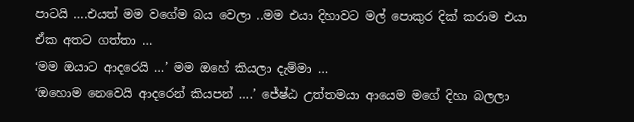පාටයි ….එයත් මම වගේම බය වෙලා ..මම එයා දිහාවට මල් පොකුර දික් කරාම එයා ඒක අතට ගත්තා …
‘මම ඔයාට ආදරෙයි …’ මම ඔහේ කියලා දැම්මා …
‘ඔහොම නෙවෙයි ආදරෙන් කියපන් ….’ ජේෂ්ඨ උත්තමයා ආයෙම මගේ දිහා බලලා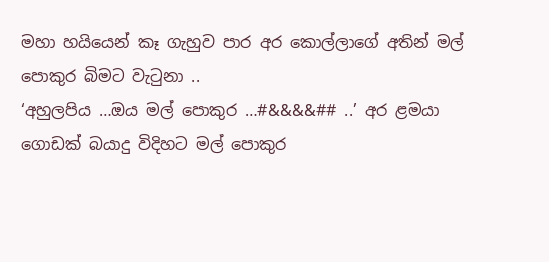මහා හයියෙන් කෑ ගැහුව පාර අර කොල්ලාගේ අතින් මල් පොකුර බිමට වැටුනා ..
‘අහුලපිය …ඔය මල් පොකුර …#&&&&## ..’ අර ළමයා ගොඩක් බයාදු විදිහට මල් පොකුර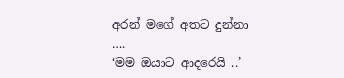අරන් මගේ අතට දුන්නා ….
‘මම ඔයාට ආදරෙයි ..’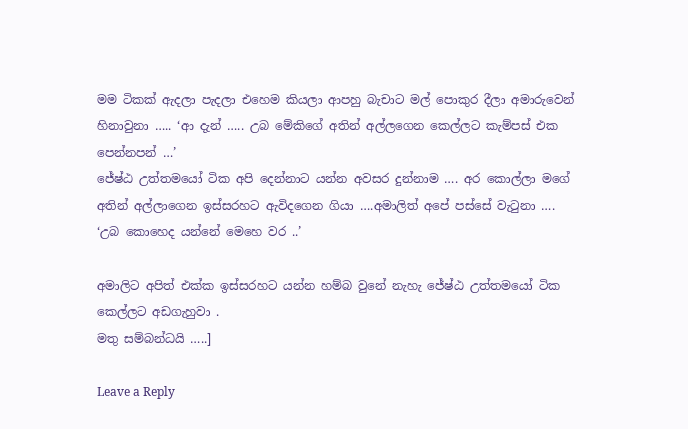මම ටිකක් ඇදලා පැදලා එහෙම කියලා ආපහු බැචාට මල් පොකුර දීලා අමාරුවෙන් හිනාවුනා ….. ‘ආ දැන් ….. උබ මේකිගේ අතින් අල්ලගෙන කෙල්ලට කැම්පස් එක පෙන්නපන් …’
ජේෂ්ඨ උත්තමයෝ ටික අපි දෙන්නාට යන්න අවසර දුන්නාම …. අර කොල්ලා මගේ අතින් අල්ලාගෙන ඉස්සරහට ඇවිදගෙන ගියා ….අමාලිත් අපේ පස්සේ වැටුනා ….
‘උබ කොහෙද යන්නේ මෙහෙ වර ..’

අමාලිට අපිත් එක්ක ඉස්සරහට යන්න හම්බ වුනේ නැහැ ජේෂ්ඨ උත්තමයෝ ටික කෙල්ලට අඩගැහුවා .
මතු සම්බන්ධයි …..]

Leave a Reply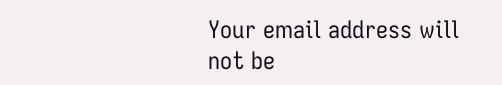Your email address will not be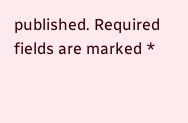published. Required fields are marked *